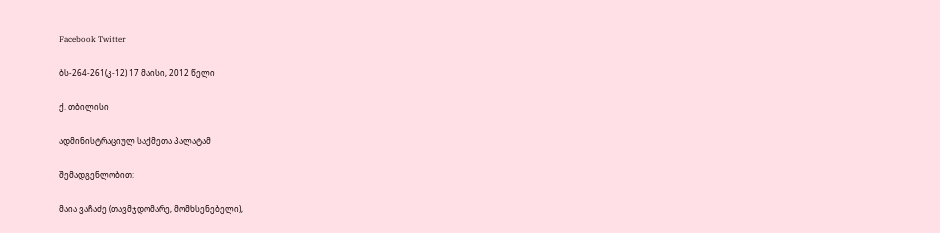Facebook Twitter

ბს-264-261(კ-12) 17 მაისი, 2012 წელი

ქ. თბილისი

ადმინისტრაციულ საქმეთა პალატამ

შემადგენლობით:

მაია ვაჩაძე (თავმჯდომარე, მომხსენებელი),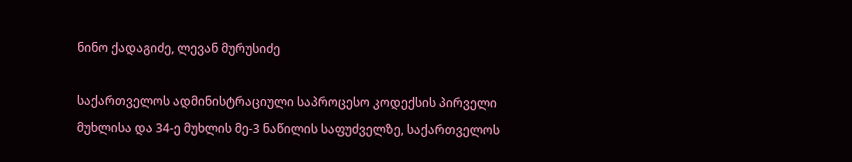ნინო ქადაგიძე, ლევან მურუსიძე

საქართველოს ადმინისტრაციული საპროცესო კოდექსის პირველი მუხლისა და 34-ე მუხლის მე-3 ნაწილის საფუძველზე, საქართველოს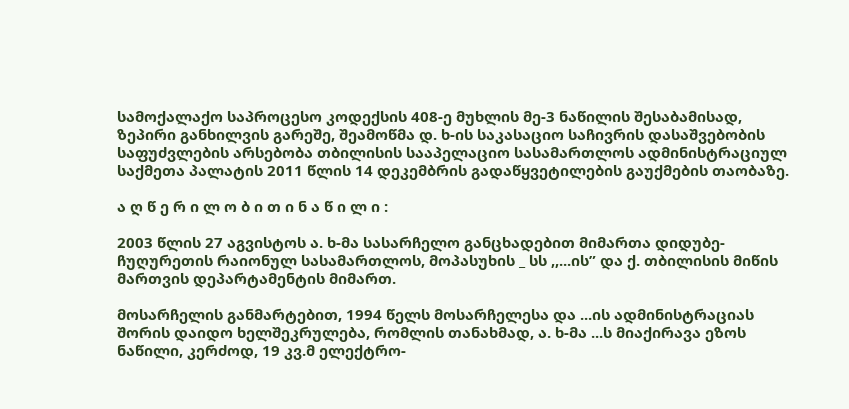სამოქალაქო საპროცესო კოდექსის 408-ე მუხლის მე-3 ნაწილის შესაბამისად, ზეპირი განხილვის გარეშე, შეამოწმა დ. ხ-ის საკასაციო საჩივრის დასაშვებობის საფუძვლების არსებობა თბილისის სააპელაციო სასამართლოს ადმინისტრაციულ საქმეთა პალატის 2011 წლის 14 დეკემბრის გადაწყვეტილების გაუქმების თაობაზე.

ა ღ წ ე რ ი ლ ო ბ ი თ ი ნ ა წ ი ლ ი :

2003 წლის 27 აგვისტოს ა. ხ-მა სასარჩელო განცხადებით მიმართა დიდუბე-ჩუღურეთის რაიონულ სასამართლოს, მოპასუხის _ სს ,,...ის” და ქ. თბილისის მიწის მართვის დეპარტამენტის მიმართ.

მოსარჩელის განმარტებით, 1994 წელს მოსარჩელესა და ...ის ადმინისტრაციას შორის დაიდო ხელშეკრულება, რომლის თანახმად, ა. ხ-მა ...ს მიაქირავა ეზოს ნაწილი, კერძოდ, 19 კვ.მ ელექტრო-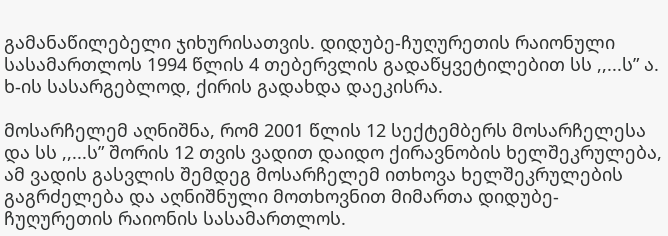გამანაწილებელი ჯიხურისათვის. დიდუბე-ჩუღურეთის რაიონული სასამართლოს 1994 წლის 4 თებერვლის გადაწყვეტილებით სს ,,...ს” ა. ხ-ის სასარგებლოდ, ქირის გადახდა დაეკისრა.

მოსარჩელემ აღნიშნა, რომ 2001 წლის 12 სექტემბერს მოსარჩელესა და სს ,,...ს” შორის 12 თვის ვადით დაიდო ქირავნობის ხელშეკრულება, ამ ვადის გასვლის შემდეგ მოსარჩელემ ითხოვა ხელშეკრულების გაგრძელება და აღნიშნული მოთხოვნით მიმართა დიდუბე-ჩუღურეთის რაიონის სასამართლოს.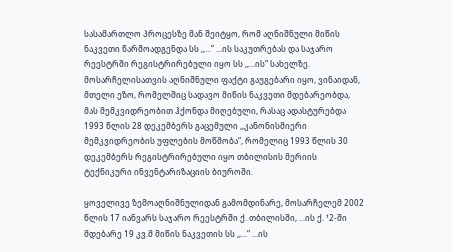სასამართლო პროცესზე მან შეიტყო, რომ აღნიშნული მიწის ნაკვეთი წარმოადგენდა სს ,,...” ...ის საკუთრებას და საჯარო რეესტრში რეგისტრირებული იყო სს ,,...ის” სახელზე. მოსარჩელისათვის აღნიშნული ფაქტი გაუგებარი იყო, ვინაიდან, მთელი ეზო, რომელშიც სადავო მიწის ნაკვეთი მდებარეობდა, მას მემკვიდრეობით ჰქონდა მიღებული, რასაც ადასტურებდა 1993 წლის 28 დეკემბერს გაცემული ,,კანონისმიერი მემკვიდრეობის უფლების მოწმობა”, რომელიც 1993 წლის 30 დეკემბერს რეგისტრირებული იყო თბილისის მერიის ტექნიკური ინვენტარიზაციის ბიუროში.

ყოველივე ზემოაღნიშნულიდან გამომდინარე, მოსარჩელემ 2002 წლის 17 იანვარს საჯარო რეესტრში ქ. თბილისში, ...ის ქ. ¹2-ში მდებარე 19 კვ.მ მიწის ნაკვეთის სს ,,...” ...ის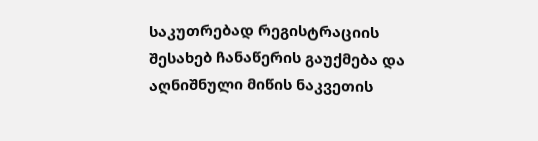საკუთრებად რეგისტრაციის შესახებ ჩანაწერის გაუქმება და აღნიშნული მიწის ნაკვეთის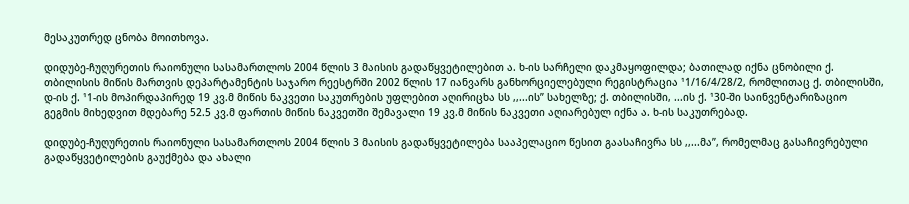მესაკუთრედ ცნობა მოითხოვა.

დიდუბე-ჩუღურეთის რაიონული სასამართლოს 2004 წლის 3 მაისის გადაწყვეტილებით ა. ხ-ის სარჩელი დაკმაყოფილდა; ბათილად იქნა ცნობილი ქ. თბილისის მიწის მართვის დეპარტამენტის საჯარო რეესტრში 2002 წლის 17 იანვარს განხორციელებული რეგისტრაცია ¹1/16/4/28/2, რომლითაც ქ. თბილისში, დ-ის ქ. ¹1-ის მოპირდაპირედ 19 კვ.მ მიწის ნაკვეთი საკუთრების უფლებით აღირიცხა სს ,,...ის” სახელზე; ქ. თბილისში, ...ის ქ. ¹30-ში საინვენტარიზაციო გეგმის მიხედვით მდებარე 52.5 კვ.მ ფართის მიწის ნაკვეთში შემავალი 19 კვ.მ მიწის ნაკვეთი აღიარებულ იქნა ა. ხ-ის საკუთრებად.

დიდუბე-ჩუღურეთის რაიონული სასამართლოს 2004 წლის 3 მაისის გადაწყვეტილება სააპელაციო წესით გაასაჩივრა სს ,,...მა”, რომელმაც გასაჩივრებული გადაწყვეტილების გაუქმება და ახალი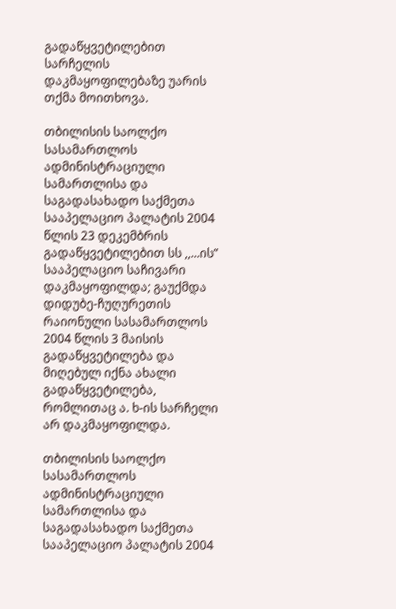გადაწყვეტილებით სარჩელის დაკმაყოფილებაზე უარის თქმა მოითხოვა.

თბილისის საოლქო სასამართლოს ადმინისტრაციული სამართლისა და საგადასახადო საქმეთა სააპელაციო პალატის 2004 წლის 23 დეკემბრის გადაწყვეტილებით სს ,,...ის” სააპელაციო საჩივარი დაკმაყოფილდა; გაუქმდა დიდუბე-ჩუღურეთის რაიონული სასამართლოს 2004 წლის 3 მაისის გადაწყვეტილება და მიღებულ იქნა ახალი გადაწყვეტილება, რომლითაც ა. ხ-ის სარჩელი არ დაკმაყოფილდა.

თბილისის საოლქო სასამართლოს ადმინისტრაციული სამართლისა და საგადასახადო საქმეთა სააპელაციო პალატის 2004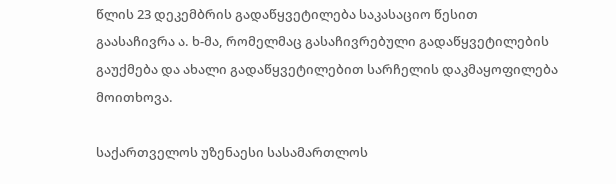წლის 23 დეკემბრის გადაწყვეტილება საკასაციო წესით გაასაჩივრა ა. ხ-მა, რომელმაც გასაჩივრებული გადაწყვეტილების გაუქმება და ახალი გადაწყვეტილებით სარჩელის დაკმაყოფილება მოითხოვა.

საქართველოს უზენაესი სასამართლოს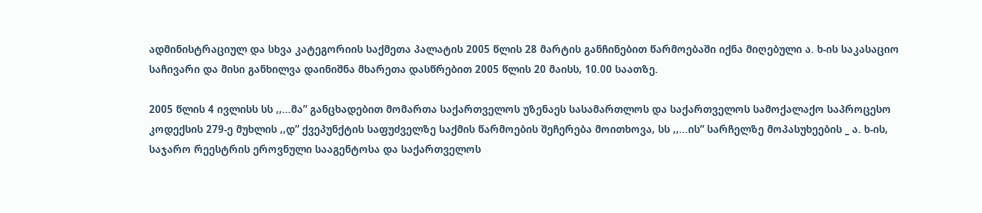ადმინისტრაციულ და სხვა კატეგორიის საქმეთა პალატის 2005 წლის 28 მარტის განჩინებით წარმოებაში იქნა მიღებული ა. ხ-ის საკასაციო საჩივარი და მისი განხილვა დაინიშნა მხარეთა დასწრებით 2005 წლის 20 მაისს, 10.00 საათზე.

2005 წლის 4 ივლისს სს ,,...მა” განცხადებით მომართა საქართველოს უზენაეს სასამართლოს და საქართველოს სამოქალაქო საპროცესო კოდექსის 279-ე მუხლის ,,დ” ქვეპუნქტის საფუძველზე საქმის წარმოების შეჩერება მოითხოვა, სს ,,...ის” სარჩელზე მოპასუხეების _ ა. ხ-ის, საჯარო რეესტრის ეროვნული სააგენტოსა და საქართველოს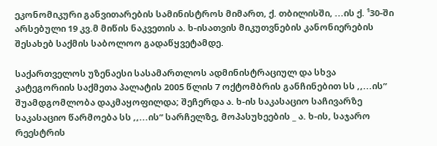ეკონომიკური განვითარების სამინისტროს მიმართ, ქ. თბილისში, ...ის ქ. ¹30-ში არსებული 19 კვ.მ მიწის ნაკვეთის ა. ხ-ისათვის მიკუთვნების კანონიერების შესახებ საქმის საბოლოო გადაწყვეტამდე.

საქართველოს უზენაესი სასამართლოს ადმინისტრაციულ და სხვა კატეგორიის საქმეთა პალატის 2005 წლის 7 ოქტომბრის განჩინებით სს ,,...ის” შუამდგომლობა დაკმაყოფილდა; შეჩერდა ა. ხ-ის საკასაციო საჩივარზე საკასაციო წარმოება სს ,,...ის” სარჩელზე, მოპასუხეების _ ა. ხ-ის, საჯარო რეესტრის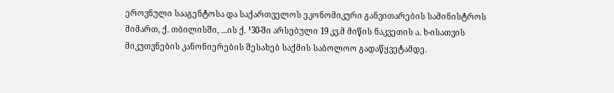ეროვნული სააგენტოსა და საქართველოს ეკონომიკური განვითარების სამინისტროს მიმართ, ქ. თბილისში, ...ის ქ. ¹30-ში არსებული 19 კვ.მ მიწის ნაკვეთის ა. ხ-ისათვის მიკუთვნების კანონიერების შესახებ საქმის საბოლოო გადაწყვეტამდე.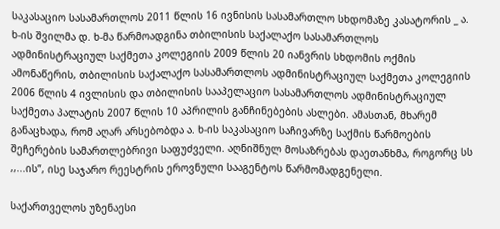საკასაციო სასამართლოს 2011 წლის 16 ივნისის სასამართლო სხდომაზე კასატორის _ ა. ხ-ის შვილმა დ. ხ-მა წარმოადგინა თბილისის საქალაქო სასამართლოს ადმინისტრაციულ საქმეთა კოლეგიის 2009 წლის 20 იანვრის სხდომის ოქმის ამონაწერის, თბილისის საქალაქო სასამართლოს ადმინისტრაციულ საქმეთა კოლეგიის 2006 წლის 4 ივლისის და თბილისის სააპელაციო სასამართლოს ადმინისტრაციულ საქმეთა პალატის 2007 წლის 10 აპრილის განჩინებების ასლები. ამასთან, მხარემ განაცხადა, რომ აღარ არსებობდა ა. ხ-ის საკასაციო საჩივარზე საქმის წარმოების შეჩერების სამართლებრივი საფუძველი. აღნიშნულ მოსაზრებას დაეთანხმა, როგორც სს ,,...ის”, ისე საჯარო რეესტრის ეროვნული სააგენტოს წარმომადგენელი.

საქართველოს უზენაესი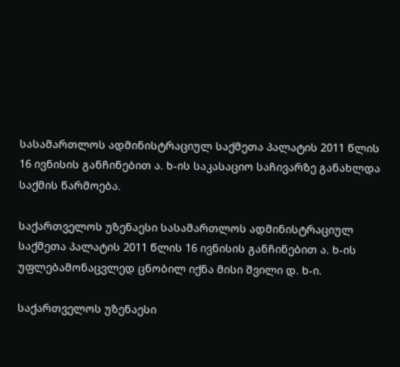სასამართლოს ადმინისტრაციულ საქმეთა პალატის 2011 წლის 16 ივნისის განჩინებით ა. ხ-ის საკასაციო საჩივარზე განახლდა საქმის წარმოება.

საქართველოს უზენაესი სასამართლოს ადმინისტრაციულ საქმეთა პალატის 2011 წლის 16 ივნისის განჩინებით ა. ხ-ის უფლებამონაცვლედ ცნობილ იქნა მისი შვილი დ. ხ-ი.

საქართველოს უზენაესი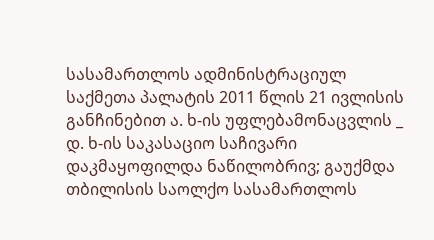სასამართლოს ადმინისტრაციულ საქმეთა პალატის 2011 წლის 21 ივლისის განჩინებით ა. ხ-ის უფლებამონაცვლის _ დ. ხ-ის საკასაციო საჩივარი დაკმაყოფილდა ნაწილობრივ; გაუქმდა თბილისის საოლქო სასამართლოს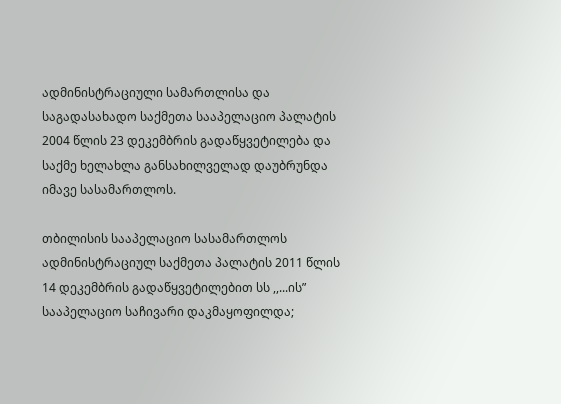ადმინისტრაციული სამართლისა და საგადასახადო საქმეთა სააპელაციო პალატის 2004 წლის 23 დეკემბრის გადაწყვეტილება და საქმე ხელახლა განსახილველად დაუბრუნდა იმავე სასამართლოს.

თბილისის სააპელაციო სასამართლოს ადმინისტრაციულ საქმეთა პალატის 2011 წლის 14 დეკემბრის გადაწყვეტილებით სს ,,...ის” სააპელაციო საჩივარი დაკმაყოფილდა;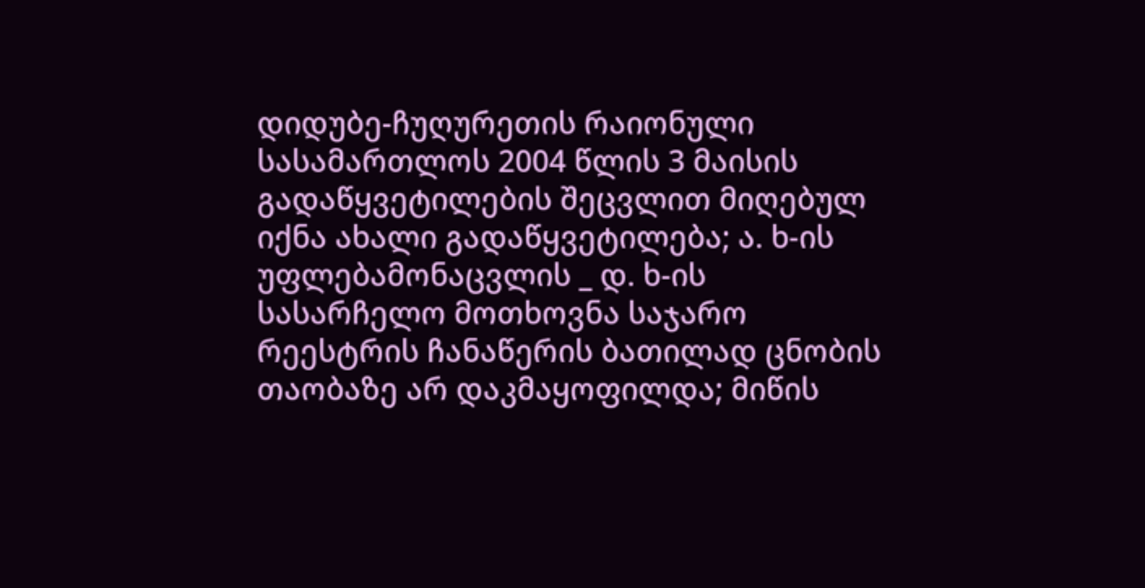დიდუბე-ჩუღურეთის რაიონული სასამართლოს 2004 წლის 3 მაისის გადაწყვეტილების შეცვლით მიღებულ იქნა ახალი გადაწყვეტილება; ა. ხ-ის უფლებამონაცვლის _ დ. ხ-ის სასარჩელო მოთხოვნა საჯარო რეესტრის ჩანაწერის ბათილად ცნობის თაობაზე არ დაკმაყოფილდა; მიწის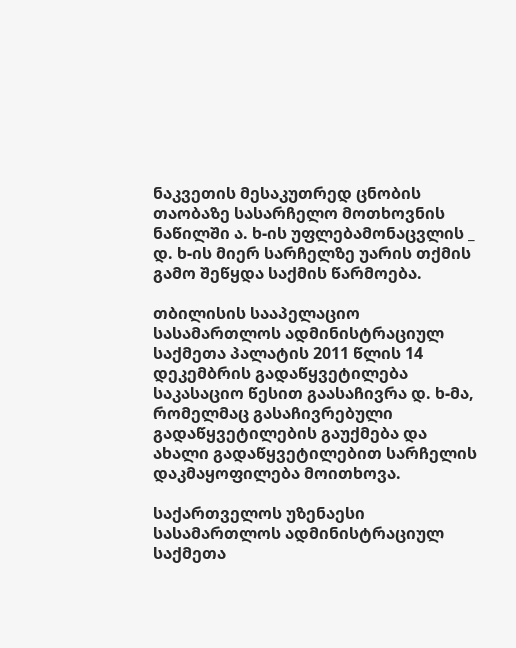ნაკვეთის მესაკუთრედ ცნობის თაობაზე სასარჩელო მოთხოვნის ნაწილში ა. ხ-ის უფლებამონაცვლის _ დ. ხ-ის მიერ სარჩელზე უარის თქმის გამო შეწყდა საქმის წარმოება.

თბილისის სააპელაციო სასამართლოს ადმინისტრაციულ საქმეთა პალატის 2011 წლის 14 დეკემბრის გადაწყვეტილება საკასაციო წესით გაასაჩივრა დ. ხ-მა, რომელმაც გასაჩივრებული გადაწყვეტილების გაუქმება და ახალი გადაწყვეტილებით სარჩელის დაკმაყოფილება მოითხოვა.

საქართველოს უზენაესი სასამართლოს ადმინისტრაციულ საქმეთა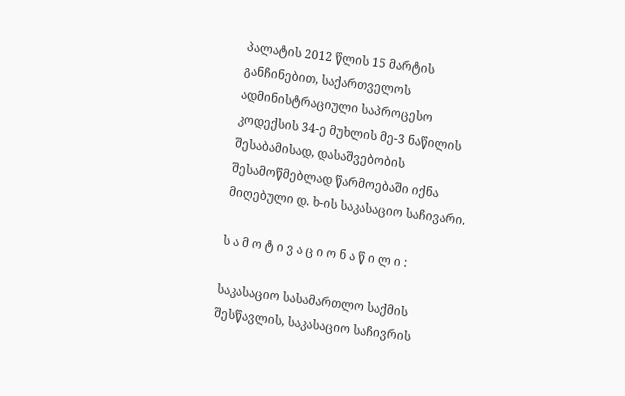პალატის 2012 წლის 15 მარტის განჩინებით, საქართველოს ადმინისტრაციული საპროცესო კოდექსის 34-ე მუხლის მე-3 ნაწილის შესაბამისად, დასაშვებობის შესამოწმებლად წარმოებაში იქნა მიღებული დ. ხ-ის საკასაციო საჩივარი.

ს ა მ ო ტ ი ვ ა ც ი ო ნ ა წ ი ლ ი :

საკასაციო სასამართლო საქმის შესწავლის, საკასაციო საჩივრის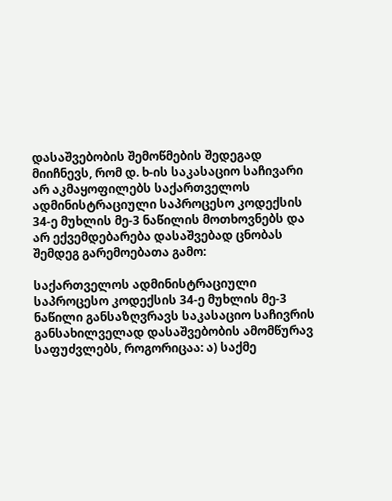დასაშვებობის შემოწმების შედეგად მიიჩნევს, რომ დ. ხ-ის საკასაციო საჩივარი არ აკმაყოფილებს საქართველოს ადმინისტრაციული საპროცესო კოდექსის 34-ე მუხლის მე-3 ნაწილის მოთხოვნებს და არ ექვემდებარება დასაშვებად ცნობას შემდეგ გარემოებათა გამო:

საქართველოს ადმინისტრაციული საპროცესო კოდექსის 34-ე მუხლის მე-3 ნაწილი განსაზღვრავს საკასაციო საჩივრის განსახილველად დასაშვებობის ამომწურავ საფუძვლებს, როგორიცაა: ა) საქმე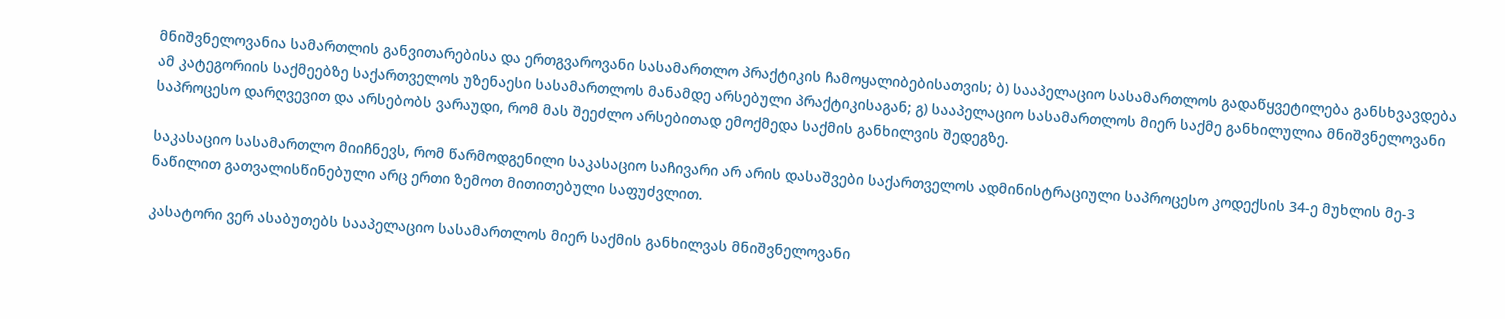მნიშვნელოვანია სამართლის განვითარებისა და ერთგვაროვანი სასამართლო პრაქტიკის ჩამოყალიბებისათვის; ბ) სააპელაციო სასამართლოს გადაწყვეტილება განსხვავდება ამ კატეგორიის საქმეებზე საქართველოს უზენაესი სასამართლოს მანამდე არსებული პრაქტიკისაგან; გ) სააპელაციო სასამართლოს მიერ საქმე განხილულია მნიშვნელოვანი საპროცესო დარღვევით და არსებობს ვარაუდი, რომ მას შეეძლო არსებითად ემოქმედა საქმის განხილვის შედეგზე.

საკასაციო სასამართლო მიიჩნევს, რომ წარმოდგენილი საკასაციო საჩივარი არ არის დასაშვები საქართველოს ადმინისტრაციული საპროცესო კოდექსის 34-ე მუხლის მე-3 ნაწილით გათვალისწინებული არც ერთი ზემოთ მითითებული საფუძვლით.

კასატორი ვერ ასაბუთებს სააპელაციო სასამართლოს მიერ საქმის განხილვას მნიშვნელოვანი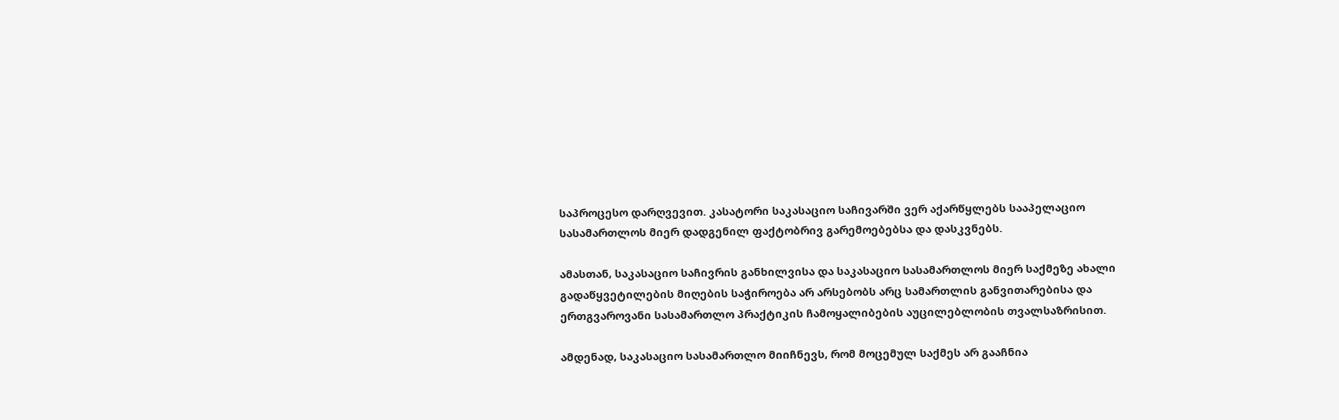საპროცესო დარღვევით. კასატორი საკასაციო საჩივარში ვერ აქარწყლებს სააპელაციო სასამართლოს მიერ დადგენილ ფაქტობრივ გარემოებებსა და დასკვნებს.

ამასთან, საკასაციო საჩივრის განხილვისა და საკასაციო სასამართლოს მიერ საქმეზე ახალი გადაწყვეტილების მიღების საჭიროება არ არსებობს არც სამართლის განვითარებისა და ერთგვაროვანი სასამართლო პრაქტიკის ჩამოყალიბების აუცილებლობის თვალსაზრისით.

ამდენად, საკასაციო სასამართლო მიიჩნევს, რომ მოცემულ საქმეს არ გააჩნია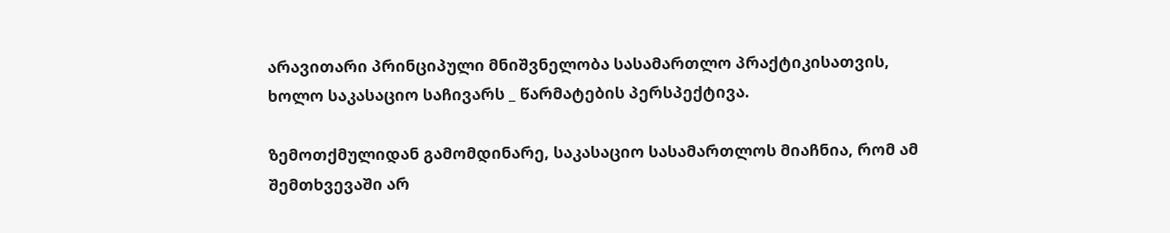არავითარი პრინციპული მნიშვნელობა სასამართლო პრაქტიკისათვის, ხოლო საკასაციო საჩივარს _ წარმატების პერსპექტივა.

ზემოთქმულიდან გამომდინარე, საკასაციო სასამართლოს მიაჩნია, რომ ამ შემთხვევაში არ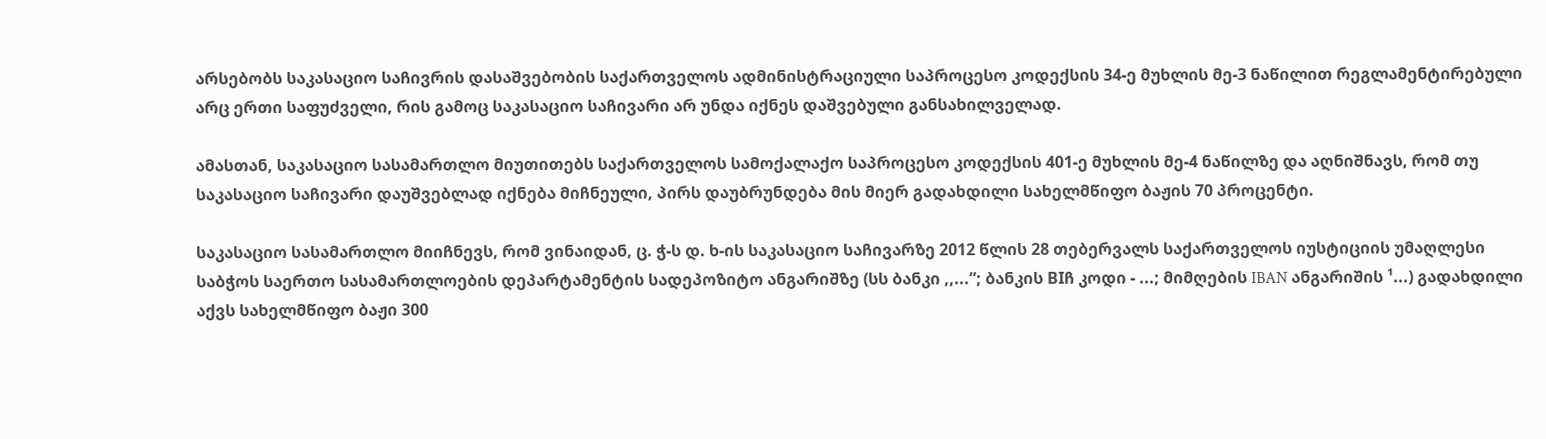არსებობს საკასაციო საჩივრის დასაშვებობის საქართველოს ადმინისტრაციული საპროცესო კოდექსის 34-ე მუხლის მე-3 ნაწილით რეგლამენტირებული არც ერთი საფუძველი, რის გამოც საკასაციო საჩივარი არ უნდა იქნეს დაშვებული განსახილველად.

ამასთან, საკასაციო სასამართლო მიუთითებს საქართველოს სამოქალაქო საპროცესო კოდექსის 401-ე მუხლის მე-4 ნაწილზე და აღნიშნავს, რომ თუ საკასაციო საჩივარი დაუშვებლად იქნება მიჩნეული, პირს დაუბრუნდება მის მიერ გადახდილი სახელმწიფო ბაჟის 70 პროცენტი.

საკასაციო სასამართლო მიიჩნევს, რომ ვინაიდან, ც. ჭ-ს დ. ხ-ის საკასაციო საჩივარზე 2012 წლის 28 თებერვალს საქართველოს იუსტიციის უმაღლესი საბჭოს საერთო სასამართლოების დეპარტამენტის სადეპოზიტო ანგარიშზე (სს ბანკი ,,...”; ბანკის BIჩ კოდი - ...; მიმღების IBAN ანგარიშის ¹...) გადახდილი აქვს სახელმწიფო ბაჟი 300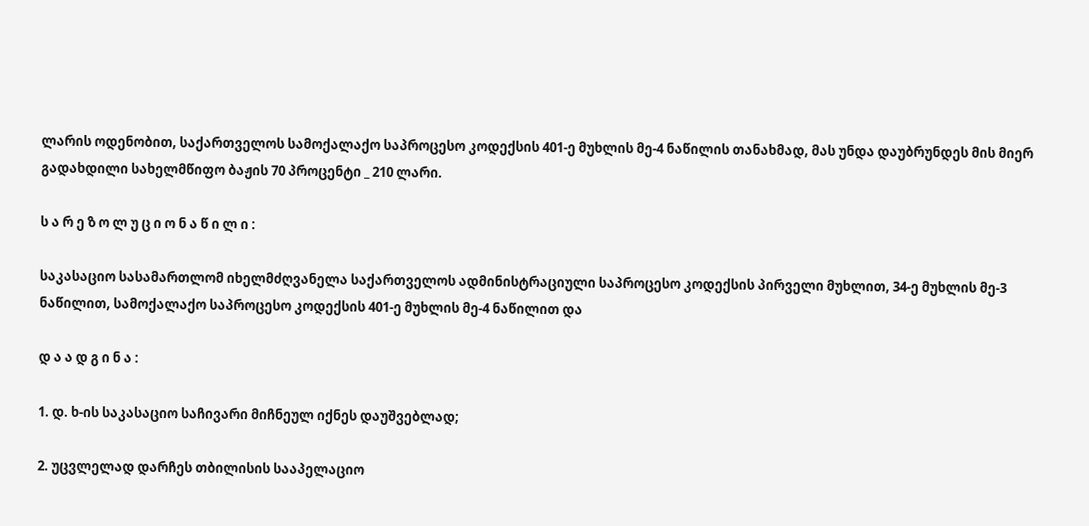ლარის ოდენობით, საქართველოს სამოქალაქო საპროცესო კოდექსის 401-ე მუხლის მე-4 ნაწილის თანახმად, მას უნდა დაუბრუნდეს მის მიერ გადახდილი სახელმწიფო ბაჟის 70 პროცენტი _ 210 ლარი.

ს ა რ ე ზ ო ლ უ ც ი ო ნ ა წ ი ლ ი :

საკასაციო სასამართლომ იხელმძღვანელა საქართველოს ადმინისტრაციული საპროცესო კოდექსის პირველი მუხლით, 34-ე მუხლის მე-3 ნაწილით, სამოქალაქო საპროცესო კოდექსის 401-ე მუხლის მე-4 ნაწილით და

დ ა ა დ გ ი ნ ა :

1. დ. ხ-ის საკასაციო საჩივარი მიჩნეულ იქნეს დაუშვებლად;

2. უცვლელად დარჩეს თბილისის სააპელაციო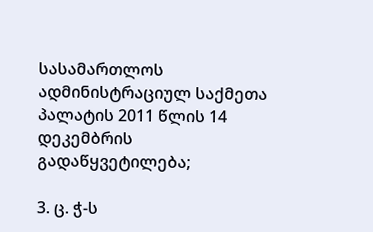სასამართლოს ადმინისტრაციულ საქმეთა პალატის 2011 წლის 14 დეკემბრის გადაწყვეტილება;

3. ც. ჭ-ს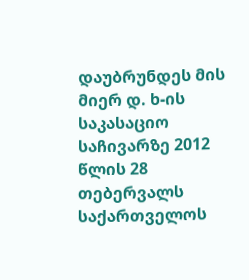დაუბრუნდეს მის მიერ დ. ხ-ის საკასაციო საჩივარზე 2012 წლის 28 თებერვალს საქართველოს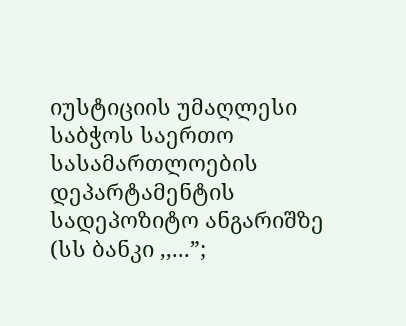იუსტიციის უმაღლესი საბჭოს საერთო სასამართლოების დეპარტამენტის სადეპოზიტო ანგარიშზე (სს ბანკი ,,...”;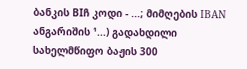ბანკის BIჩ კოდი - ...; მიმღების IBAN ანგარიშის ¹...) გადახდილი სახელმწიფო ბაჟის 300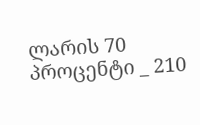ლარის 70 პროცენტი _ 210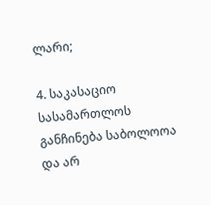ლარი;

4. საკასაციო სასამართლოს განჩინება საბოლოოა და არ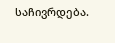საჩივრდება.